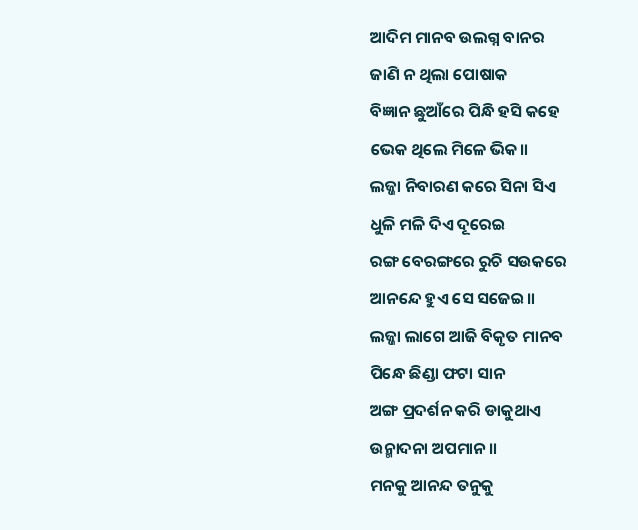ଆଦିମ ମାନବ ଉଲଗ୍ନ ବାନର
ଜାଣି ନ ଥିଲା ପୋଷାକ
ବିଜ୍ଞାନ ଛୁଆଁରେ ପିନ୍ଧି ହସି କହେ
ଭେକ ଥିଲେ ମିଳେ ଭିକ॥
ଲଜ୍ଜା ନିବାରଣ କରେ ସିନା ସିଏ
ଧୁଳି ମଳି ଦିଏ ଦୂରେଇ
ରଙ୍ଗ ବେରଙ୍ଗରେ ରୁଚି ସଉକରେ
ଆନନ୍ଦେ ହୁଏ ସେ ସଜେଇ॥
ଲଜ୍ଜା ଲାଗେ ଆଜି ବିକୃତ ମାନବ
ପିନ୍ଧେ ଛିଣ୍ଡା ଫଟା ସାନ
ଅଙ୍ଗ ପ୍ରଦର୍ଶନ କରି ଡାକୁଥାଏ
ଉନ୍ମାଦନା ଅପମାନ॥
ମନକୁ ଆନନ୍ଦ ତନୁକୁ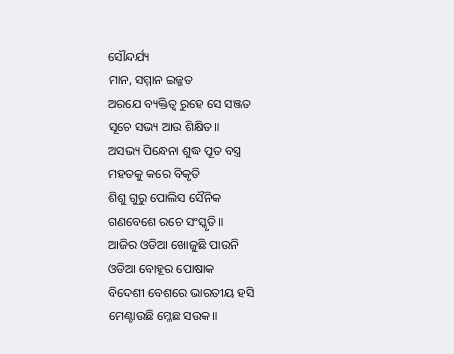ସୌନ୍ଦର୍ଯ୍ୟ
ମାନ, ସମ୍ମାନ ଇଜ୍ଜତ
ଅରଯେ ବ୍ୟକ୍ତିତ୍ୱ ରୁହେ ସେ ସଞ୍ଜତ
ସୂଚେ ସଭ୍ୟ ଆଉ ଶିକ୍ଷିତ॥
ଅସଭ୍ୟ ପିନ୍ଧେନା ଶୁଦ୍ଧ ପୂତ ବସ୍ତ୍ର
ମହତକୁ କରେ ବିକୃତି
ଶିଶୁ ଗୁରୁ ପୋଲିସ ସୈନିକ
ଗଣବେଶେ ରଚେ ସଂସ୍କୃତି॥
ଆଜିର ଓଡିଆ ଖୋଜୁଛି ପାଉନି
ଓଡିଆ ବୋହୂର ପୋଷାକ
ବିଦେଶୀ ବେଶରେ ଭାରତୀୟ ହସି
ମେଣ୍ଟାଉଛି ମ୍ଳେଛ ସଉକ॥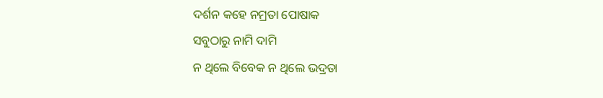ଦର୍ଶନ କହେ ନମ୍ରତା ପୋଷାକ
ସବୁଠାରୁ ନାମି ଦାମି
ନ ଥିଲେ ବିବେକ ନ ଥିଲେ ଭଦ୍ରତା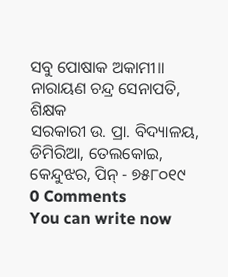ସବୁ ପୋଷାକ ଅକାମୀ॥
ନାରାୟଣ ଚନ୍ଦ୍ର ସେନାପତି, ଶିକ୍ଷକ
ସରକାରୀ ଉ. ପ୍ରା. ବିଦ୍ୟାଳୟ, ଡିମିରିଆ, ତେଲକୋଇ,
କେନ୍ଦୁଝର, ପିନ୍ - ୭୫୮୦୧୯
0 Comments
You can write now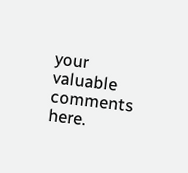your valuable comments here.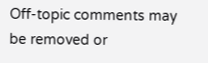Off-topic comments may be removed or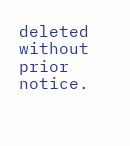deleted without prior notice.